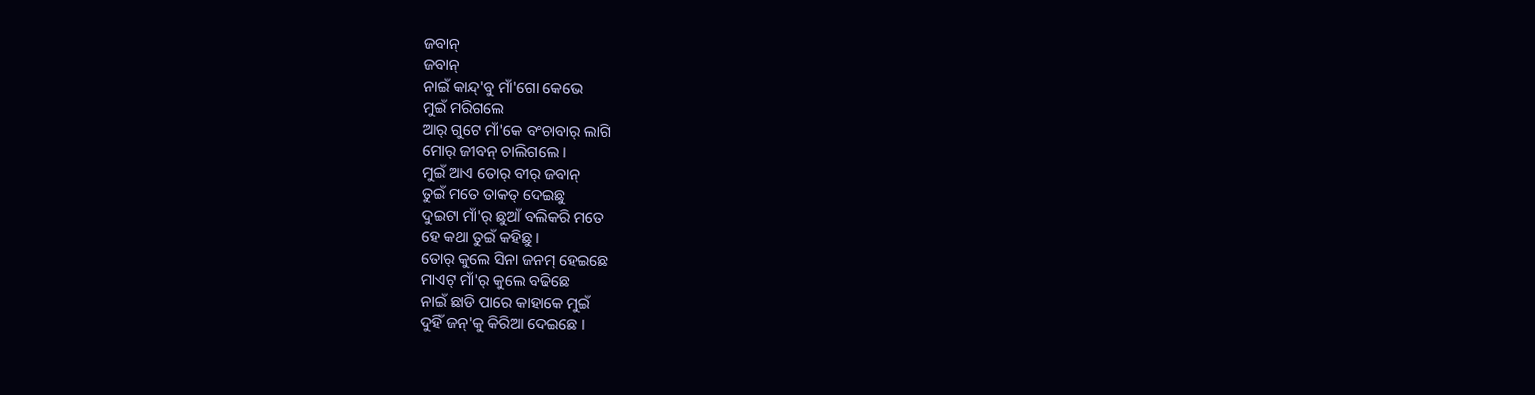ଜବାନ୍
ଜବାନ୍
ନାଇଁ କାନ୍ଦ୍'ବୁ ମାଁ'ଗୋ କେଭେ
ମୁଇଁ ମରିଗଲେ
ଆର୍ ଗୁଟେ ମାଁ'କେ ବଂଚାବାର୍ ଲାଗି
ମୋର୍ ଜୀବନ୍ ଚାଲିଗଲେ ।
ମୁଇଁ ଆଏ ତୋର୍ ବୀର୍ ଜବାନ୍
ତୁଇଁ ମତେ ତାକତ୍ ଦେଇଛୁ
ଦୁଇଟା ମାଁ'ର୍ ଛୁଆଁ ବଲିକରି ମତେ
ହେ କଥା ତୁଇଁ କହିଛୁ ।
ତୋର୍ କୁଲେ ସିନା ଜନମ୍ ହେଇଛେ
ମାଏଟ୍ ମାଁ'ର୍ କୁଲେ ବଢିଛେ
ନାଇଁ ଛାଡି ପାରେ କାହାକେ ମୁଇଁ
ଦୁହିଁ ଜନ୍'କୁ କିରିଆ ଦେଇଛେ ।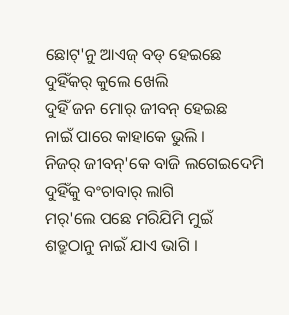ଛୋଟ୍'ନୁ ଆଏଜ୍ ବଡ୍ ହେଇଛେ
ଦୁହିଁକର୍ କୁଲେ ଖେଲି
ଦୁହିଁ ଜନ ମୋର୍ ଜୀବନ୍ ହେଇଛ
ନାଇଁ ପାରେ କାହାକେ ଭୁଲି ।
ନିଜର୍ ଜୀବନ୍'କେ ବାଜି ଲଗେଇଦେମି
ଦୁହିଁକୁ ବଂଚାବାର୍ ଲାଗି
ମର୍'ଲେ ପଛେ ମରିଯିମି ମୁଇଁ
ଶତ୍ରୁଠାନୁ ନାଇଁ ଯାଏ ଭାଗି ।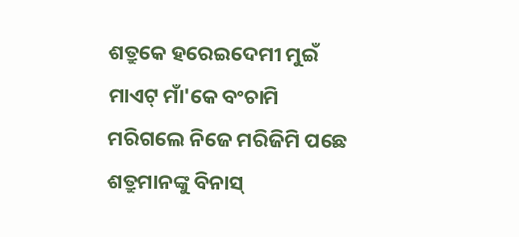ଶତ୍ରୁକେ ହରେଇଦେମୀ ମୁଇଁ
ମାଏଟ୍ ମାଁ'କେ ବଂଚାମି
ମରିଗଲେ ନିଜେ ମରିଜିମି ପଛେ
ଶତ୍ରୁମାନଙ୍କୁ ବିନାସ୍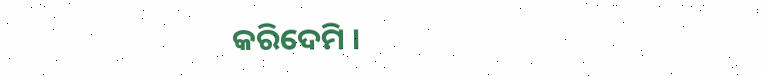କରିଦେମି ।